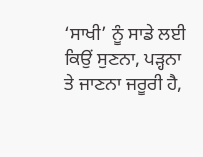‘ਸਾਖੀ’ ਨੂੰ ਸਾਡੇ ਲਈ ਕਿਉਂ ਸੁਣਨਾ, ਪੜ੍ਹਨਾ ਤੇ ਜਾਣਨਾ ਜਰੂਰੀ ਹੈ,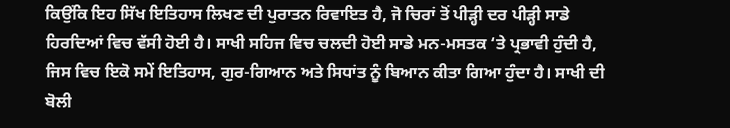ਕਿਉਂਕਿ ਇਹ ਸਿੱਖ ਇਤਿਹਾਸ ਲਿਖਣ ਦੀ ਪੁਰਾਤਨ ਰਿਵਾਇਤ ਹੈ, ਜੋ ਚਿਰਾਂ ਤੋਂ ਪੀੜ੍ਹੀ ਦਰ ਪੀੜ੍ਹੀ ਸਾਡੇ ਹਿਰਦਿਆਂ ਵਿਚ ਵੱਸੀ ਹੋਈ ਹੈ। ਸਾਖੀ ਸਹਿਜ ਵਿਚ ਚਲਦੀ ਹੋਈ ਸਾਡੇ ਮਨ-ਮਸਤਕ ‘ਤੇ ਪ੍ਰਭਾਵੀ ਹੁੰਦੀ ਹੈ, ਜਿਸ ਵਿਚ ਇਕੋ ਸਮੇਂ ਇਤਿਹਾਸ, ਗੁਰ-ਗਿਆਨ ਅਤੇ ਸਿਧਾਂਤ ਨੂੰ ਬਿਆਨ ਕੀਤਾ ਗਿਆ ਹੁੰਦਾ ਹੈ। ਸਾਖੀ ਦੀ ਬੋਲੀ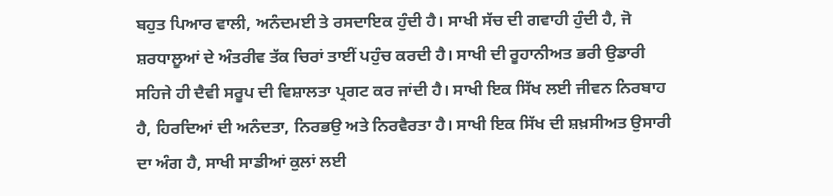ਬਹੁਤ ਪਿਆਰ ਵਾਲੀ, ਅਨੰਦਮਈ ਤੇ ਰਸਦਾਇਕ ਹੁੰਦੀ ਹੈ। ਸਾਖੀ ਸੱਚ ਦੀ ਗਵਾਹੀ ਹੁੰਦੀ ਹੈ, ਜੋ ਸ਼ਰਧਾਲੂਆਂ ਦੇ ਅੰਤਰੀਵ ਤੱਕ ਚਿਰਾਂ ਤਾਈਂ ਪਹੁੰਚ ਕਰਦੀ ਹੈ। ਸਾਖੀ ਦੀ ਰੂਹਾਨੀਅਤ ਭਰੀ ਉਡਾਰੀ ਸਹਿਜੇ ਹੀ ਦੈਵੀ ਸਰੂਪ ਦੀ ਵਿਸ਼ਾਲਤਾ ਪ੍ਰਗਟ ਕਰ ਜਾਂਦੀ ਹੈ। ਸਾਖੀ ਇਕ ਸਿੱਖ ਲਈ ਜੀਵਨ ਨਿਰਬਾਹ ਹੈ, ਹਿਰਦਿਆਂ ਦੀ ਅਨੰਦਤਾ, ਨਿਰਭਉ ਅਤੇ ਨਿਰਵੈਰਤਾ ਹੈ। ਸਾਖੀ ਇਕ ਸਿੱਖ ਦੀ ਸ਼ਖ਼ਸੀਅਤ ਉਸਾਰੀ ਦਾ ਅੰਗ ਹੈ, ਸਾਖੀ ਸਾਡੀਆਂ ਕੁਲਾਂ ਲਈ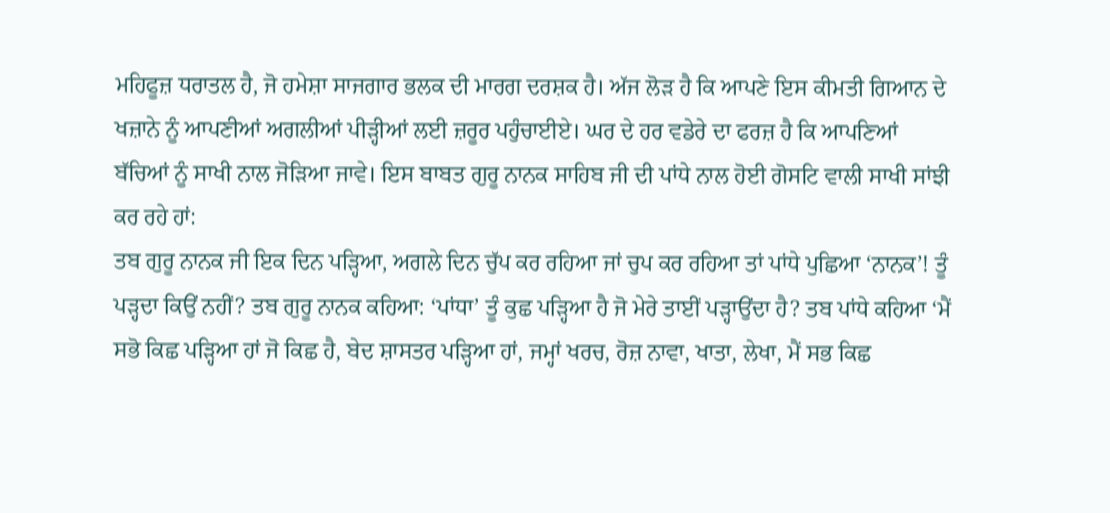ਮਹਿਫੂਜ਼ ਧਰਾਤਲ ਹੈ, ਜੋ ਹਮੇਸ਼ਾ ਸਾਜਗਾਰ ਭਲਕ ਦੀ ਮਾਰਗ ਦਰਸ਼ਕ ਹੈ। ਅੱਜ ਲੋੜ ਹੈ ਕਿ ਆਪਣੇ ਇਸ ਕੀਮਤੀ ਗਿਆਨ ਦੇ ਖਜ਼ਾਨੇ ਨੂੰ ਆਪਣੀਆਂ ਅਗਲੀਆਂ ਪੀੜ੍ਹੀਆਂ ਲਈ ਜ਼ਰੂਰ ਪਹੁੰਚਾਈਏ। ਘਰ ਦੇ ਹਰ ਵਡੇਰੇ ਦਾ ਫਰਜ਼ ਹੈ ਕਿ ਆਪਣਿਆਂ ਬੱਚਿਆਂ ਨੂੰ ਸਾਖੀ ਨਾਲ ਜੋੜਿਆ ਜਾਵੇ। ਇਸ ਬਾਬਤ ਗੁਰੂ ਨਾਨਕ ਸਾਹਿਬ ਜੀ ਦੀ ਪਾਂਧੇ ਨਾਲ ਹੋਈ ਗੋਸਟਿ ਵਾਲੀ ਸਾਖੀ ਸਾਂਝੀ ਕਰ ਰਹੇ ਹਾਂ:
ਤਬ ਗੁਰੂ ਨਾਨਕ ਜੀ ਇਕ ਦਿਨ ਪੜ੍ਹਿਆ, ਅਗਲੇ ਦਿਨ ਚੁੱਪ ਕਰ ਰਹਿਆ ਜਾਂ ਚੁਪ ਕਰ ਰਹਿਆ ਤਾਂ ਪਾਂਧੇ ਪੁਛਿਆ ‘ਨਾਨਕ’! ਤੂੰ ਪੜ੍ਹਦਾ ਕਿਉਂ ਨਹੀਂ? ਤਬ ਗੁਰੂ ਨਾਨਕ ਕਹਿਆ: ‘ਪਾਂਧਾ’ ਤੂੰ ਕੁਛ ਪੜ੍ਹਿਆ ਹੈ ਜੋ ਮੇਰੇ ਤਾਈਂ ਪੜ੍ਹਾਉਂਦਾ ਹੈ? ਤਬ ਪਾਂਧੇ ਕਹਿਆ ‘ਮੈਂ ਸਭੋ ਕਿਛ ਪੜ੍ਹਿਆ ਹਾਂ ਜੋ ਕਿਛ ਹੈ, ਬੇਦ ਸ਼ਾਸਤਰ ਪੜ੍ਹਿਆ ਹਾਂ, ਜਮ੍ਹਾਂ ਖਰਚ, ਰੋਜ਼ ਨਾਵਾ, ਖਾਤਾ, ਲੇਖਾ, ਮੈਂ ਸਭ ਕਿਛ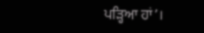ਪੜ੍ਹਿਆ ਹਾਂ’।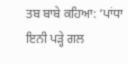ਤਬ ਬਾਬੇ ਕਹਿਆ: ‘ਪਾਂਧਾ ਇਨੀ ਪੜ੍ਹੇ ਗਲ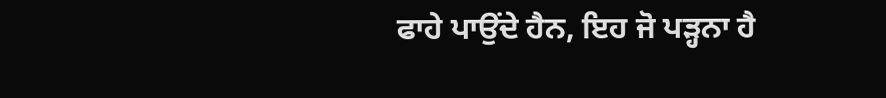ਫਾਹੇ ਪਾਉਂਦੇ ਹੈਨ, ਇਹ ਜੋ ਪੜ੍ਹਨਾ ਹੈ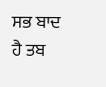ਸਭ ਬਾਦ ਹੈ ਤਬ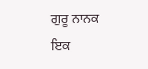ਗੁਰੂ ਨਾਨਕ ਇਕ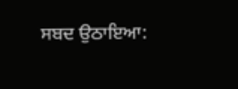ਸਬਦ ਉਠਾਇਆ: